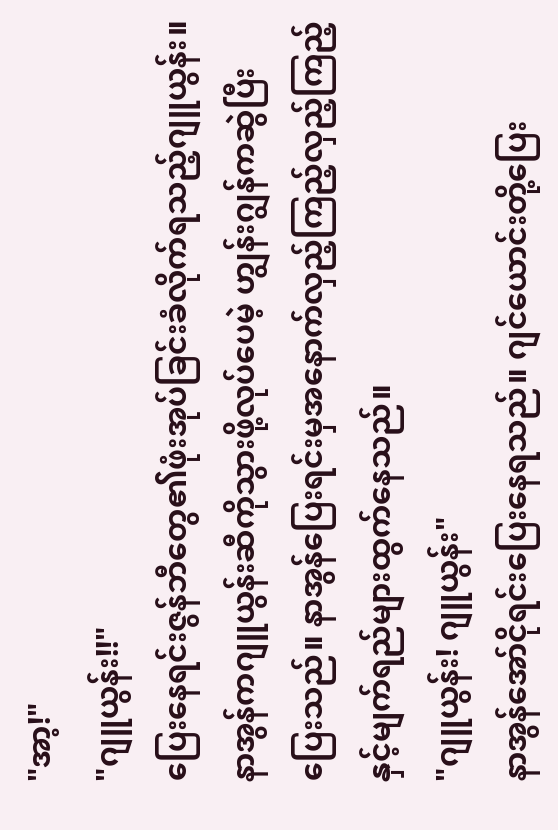"အာ့!"
"ဂျူယွန်း!!"
ပြေးနေရင်းဇွန်ဘီတွေ၏ဖုံးအုပ်ခြင်းခံလိုက်ရသည့်ဂျူယွန်း။ နာအွန်ကဂျူယွန်းဆီကိုသွားဖို့လုပ်ပေမဲ့ ဟျွန်းဂျွန်ကဆွဲပြီးပြေးသည်။ နာအွန်ပြေးရင်းမှအနောက်လှည့်ကြည့်လှည့်ကြည့်နှင့်မျက်ရည်များထွက်နေသည်။
"ဂျူယွန်း! ဂျူယွန်း"
နာအွန်အော်ငိုရင်းပြေးနေရသည်။ ဂျင်ယောင်းတို့ပြေး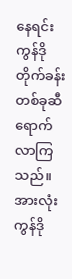နေရင်းကွန်ဒိုတိုက်ခန်းတစ်ခုဆီရောက်လာကြသည်။ အားလုံးကွန်ဒို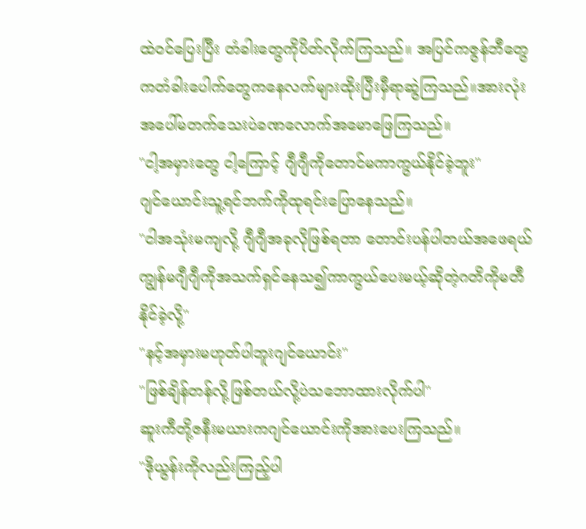ထဲဝင်ပြေးပြီး တံခါးတွေကိုပိတ်လိုက်ကြသည်။ အပြင်ကဇွန်ဘီတွေကတံခါးပေါက်တွေကနေလက်များထိုးပြီးမှီရာဆွဲကြသည်။အားလုံးအပေါ်မတက်သေးပဲခဏလောက်အမောဖြေကြသည်။
"ငါ့အမှားတွေ ငါ့ကြောင့် ဂျီဂျီကိုတောင်မကာကွယ်နိုင်ခဲ့ဘူး"
ဂျင်ယောင်းသူ့ရင်ဘက်ကိုထုရင်းပြောနေသည်။
"ငါအသုံးမကျလို့ ဂျီဂျီအခုလိုဖြစ်ရတာ တောင်းပန်ပါတယ်အဖေရယ် ကျွန်မဂျီဂျီကိုအသက်ရှင်နေသ၍ကာကွယ်ပေးမယ့်ဆိုတဲ့ဂတိကိုမတီနိုင်ခဲ့လို့"
"နင့်အမှားမဟုတ်ပါဘူးဂျင်ယောင်း"
"ဖြစ်ချိန်တန်လို့ဖြစ်တယ်လို့ပဲသဘောထားလိုက်ပါ"
ဆူးကီတို့ဇနီးမယားကဂျင်ယောင်းကိုအားပေးကြသည်။
"ဒိုယွန်းကိုလည်းကြည့်ပါ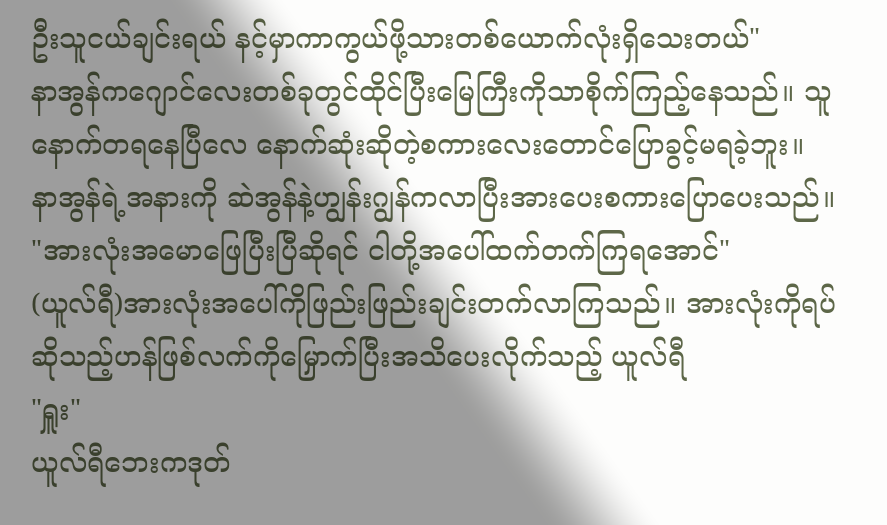ဦးသူငယ်ချင်းရယ် နင့်မှာကာကွယ်ဖို့သားတစ်ယောက်လုံးရှိသေးတယ်"
နာအွန်ကဂျောင်လေးတစ်ခုတွင်ထိုင်ပြီးမြေကြီးကိုသာစိုက်ကြည့်နေသည်။ သူနောက်တရနေပြီလေ နောက်ဆုံးဆိုတဲ့စကားလေးတောင်ပြောခွင့်မရခဲ့ဘူး။ နာအွန်ရဲ့အနားကို ဆဲအွန်နဲ့ဟျွန်းဂျွန်ကလာပြီးအားပေးစကားပြောပေးသည်။
"အားလုံးအမောဖြေပြီးပြီဆိုရင် ငါတို့အပေါ်ထက်တက်ကြရအောင်"
(ယူလ်ရီ)အားလုံးအပေါ်ကိုဖြည်းဖြည်းချင်းတက်လာကြသည်။ အားလုံးကိုရပ်ဆိုသည့်ဟန်ဖြစ်လက်ကိုမြှောက်ပြီးအသိပေးလိုက်သည့် ယူလ်ရီ
"ရှူး"
ယူလ်ရီဘေးကဒုတ်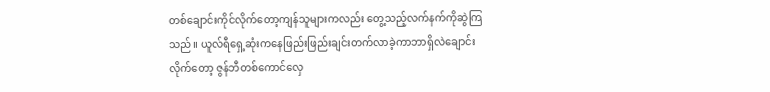တစ်ချောင်းကိုင်လိုက်တော့ကျန်သူများကလည်း တွေ့သည့်လက်နက်ကိုဆွဲကြသည်။ ယူလ်ရီရှေ့ဆုံးကနေဖြည်းဖြည်းချင်းတက်လာခဲ့ကာဘာရှိလဲချောင်းလိုက်တော့ ဇွန်ဘီတစ်ကောင်လှေ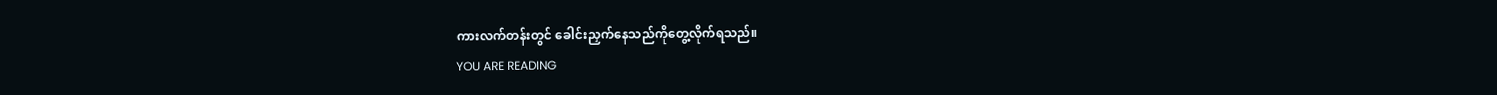ကားလက်တန်းတွင် ခေါင်းညှက်နေသည်ကိုတွေ့လိုက်ရသည်။
YOU ARE READING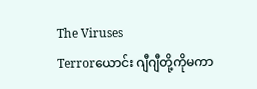The Viruses
Terrorယောင်း ဂျီဂျီတို့ကိုမကာ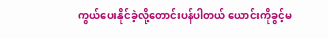ကွယ်ပေးနိုင်ခဲ့လို့တောင်းပန်ပါတယ် ယောင်းကိုခွင့်မ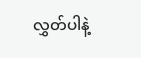လွှတ်ပါနဲ့